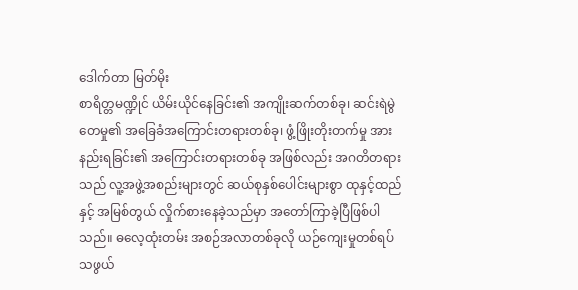ဒေါက်တာ မြတ်မိုး
စာရိတ္တမဏ္ဍိုင် ယိမ်းယိုင်နေခြင်း၏ အကျိုးဆက်တစ်ခု၊ ဆင်းရဲမွဲတေမှု၏ အခြေခံအကြောင်းတရားတစ်ခု၊ ဖွံ့ဖြိုးတိုးတက်မှု အားနည်းရခြင်း၏ အကြောင်းတရားတစ်ခု အဖြစ်လည်း အဂတိတရားသည် လူ့အဖွဲ့အစည်းများတွင် ဆယ်စုနှစ်ပေါင်းများစွာ ထုနှင့်ထည်နှင့် အမြစ်တွယ် လှိုက်စားနေခဲ့သည်မှာ အတော်ကြာခဲ့ပြီဖြစ်ပါသည်။ ဓလေ့ထုံးတမ်း အစဉ်အလာတစ်ခုလို ယဉ်ကျေးမှုတစ်ရပ် သဖွယ်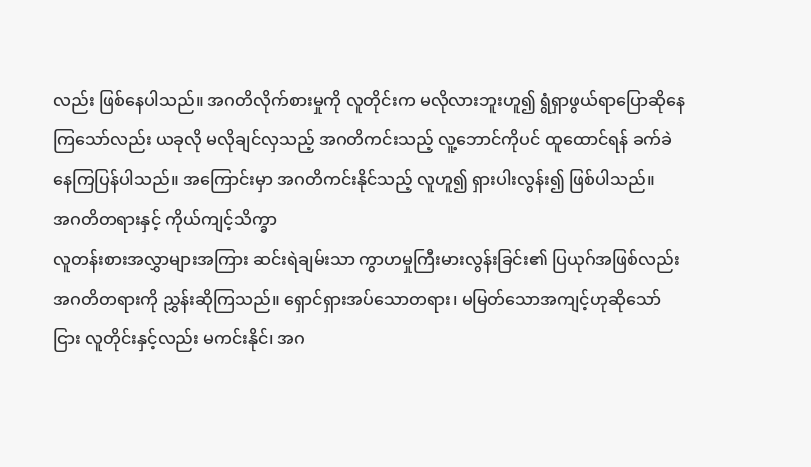လည်း ဖြစ်နေပါသည်။ အဂတိလိုက်စားမှုကို လူတိုင်းက မလိုလားဘူးဟူ၍ ရွံရှာဖွယ်ရာပြောဆိုနေ ကြသော်လည်း ယခုလို မလိုချင်လှသည့် အဂတိကင်းသည့် လူ့ဘောင်ကိုပင် ထူထောင်ရန် ခက်ခဲနေကြပြန်ပါသည်။ အကြောင်းမှာ အဂတိကင်းနိုင်သည့် လူဟူ၍ ရှားပါးလွန်း၍ ဖြစ်ပါသည်။
အဂတိတရားနှင့် ကိုယ်ကျင့်သိက္ခာ
လူတန်းစားအလွှာများအကြား ဆင်းရဲချမ်းသာ ကွာဟမှုကြီးမားလွန်းခြင်း၏ ပြယုဂ်အဖြစ်လည်း အဂတိတရားကို ညွှန်းဆိုကြသည်။ ရှောင်ရှားအပ်သောတရား၊ မမြတ်သောအကျင့်ဟုဆိုသော်ငြား လူတိုင်းနှင့်လည်း မကင်းနိုင်၊ အဂ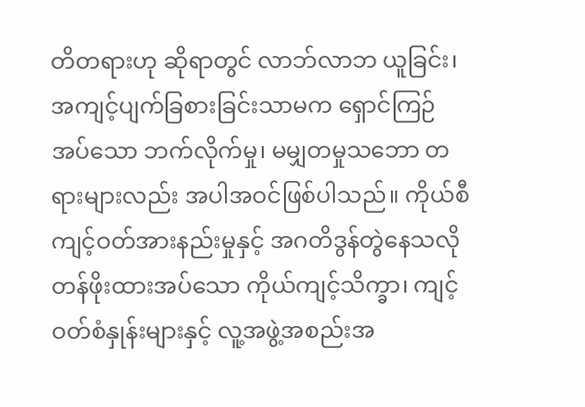တိတရားဟု ဆိုရာတွင် လာဘ်လာဘ ယူခြင်း၊ အကျင့်ပျက်ခြစားခြင်းသာမက ရှောင်ကြဉ်အပ်သော ဘက်လိုက်မှု၊ မမျှတမှုသဘော တရားများလည်း အပါအဝင်ဖြစ်ပါသည်။ ကိုယ်စီကျင့်ဝတ်အားနည်းမှုနှင့် အဂတိဒွန်တွဲနေသလို တန်ဖိုးထားအပ်သော ကိုယ်ကျင့်သိက္ခာ၊ ကျင့်ဝတ်စံနှုန်းများနှင့် လူ့အဖွဲ့အစည်းအ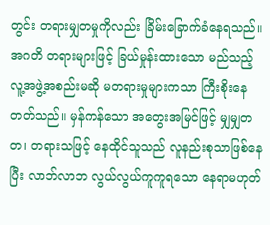တွင်း တရားမျှတမှုကိုလည်း ခြိမ်းခြောက်ခံနေရသည်။ အဂတိ တရားများဖြင့် ခြယ်မှုန်းထားသော မည်သည့်လူ့အဖွဲ့အစည်းမဆို မတရားမှုများကသာ ကြီးစိုးနေတတ်သည်။ မှန်ကန်သော အတွေးအမြင်ဖြင့် မျှမျှတတ၊ တရားသဖြင့် နေထိုင်သူသည် လူနည်းစုသာဖြစ်နေပြီး လာဘ်လာဘ လွယ်လွယ်ကူကူရသော နေရာမဟုတ်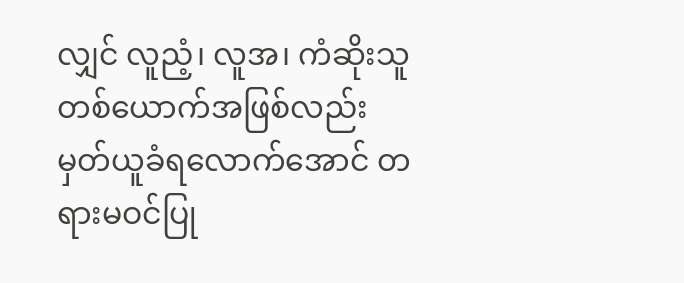လျှင် လူညံ့၊ လူအ၊ ကံဆိုးသူတစ်ယောက်အဖြစ်လည်း မှတ်ယူခံရလောက်အောင် တရားမဝင်ပြု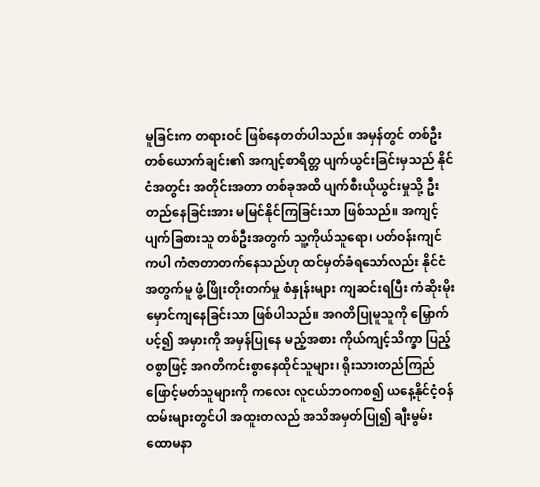မူခြင်းက တရားဝင် ဖြစ်နေတတ်ပါသည်။ အမှန်တွင် တစ်ဦးတစ်ယောက်ချင်း၏ အကျင့်စာရိတ္တ ပျက်ယွင်းခြင်းမှသည် နိုင်ငံအတွင်း အတိုင်းအတာ တစ်ခုအထိ ပျက်စီးယိုယွင်းမှုသို့ ဦးတည်နေခြင်းအား မမြင်နိုင်ကြခြင်းသာ ဖြစ်သည်။ အကျင့်ပျက်ခြစားသူ တစ်ဦးအတွက် သူ့ကိုယ်သူရော၊ ပတ်ဝန်းကျင်ကပါ ကံဇာတာတက်နေသည်ဟု ထင်မှတ်ခံရသော်လည်း နိုင်ငံအတွက်မူ ဖွံ့ဖြိုးတိုးတက်မှု စံနှုန်းများ ကျဆင်းရပြီး ကံဆိုးမိုးမှောင်ကျနေခြင်းသာ ဖြစ်ပါသည်။ အဂတိပြုမူသူကို မြှောက်ပင့်၍ အမှားကို အမှန်ပြုနေ မည့်အစား ကိုယ်ကျင့်သိက္ခာ ပြည့်ဝစွာဖြင့် အဂတိကင်းစွာနေထိုင်သူများ၊ ရိုးသားတည်ကြည်ဖြောင့်မတ်သူများကို ကလေး လူငယ်ဘဝကစ၍ ယနေ့နိုင်ငံ့ဝန်ထမ်းများတွင်ပါ အထူးတလည် အသိအမှတ်ပြု၍ ချီးမွမ်းထောမနာ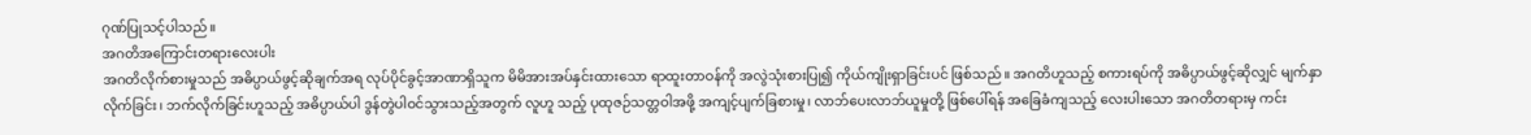ဂုဏ်ပြုသင့်ပါသည်။
အဂတိအကြောင်းတရားလေးပါး
အဂတိလိုက်စားမှုသည် အဓိပ္ပာယ်ဖွင့်ဆိုချက်အရ လုပ်ပိုင်ခွင့်အာဏာရှိသူက မိမိအားအပ်နှင်းထားသော ရာထူးတာဝန်ကို အလွဲသုံးစားပြု၍ ကိုယ်ကျိုးရှာခြင်းပင် ဖြစ်သည်။ အဂတိဟူသည့် စကားရပ်ကို အဓိပ္ပာယ်ဖွင့်ဆိုလျှင် မျက်နှာလိုက်ခြင်း၊ ဘက်လိုက်ခြင်းဟူသည့် အဓိပ္ပာယ်ပါ ဒွန်တွဲပါဝင်သွားသည့်အတွက် လူဟူ သည့် ပုထုဇဉ်သတ္တဝါအဖို့ အကျင့်ပျက်ခြစားမှု၊ လာဘ်ပေးလာဘ်ယူမှုတို့ ဖြစ်ပေါ်ရန် အခြေခံကျသည့် လေးပါးသော အဂတိတရားမှ ကင်း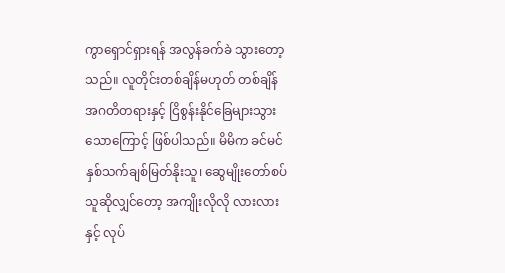ကွာရှောင်ရှားရန် အလွန်ခက်ခဲ သွားတော့သည်။ လူတိုင်းတစ်ချိန်မဟုတ် တစ်ချိန် အဂတိတရားနှင့် ငြိစွန်းနိုင်ခြေများသွားသောကြောင့် ဖြစ်ပါသည်။ မိမိက ခင်မင်နှစ်သက်ချစ်မြတ်နိုးသူ၊ ဆွေမျိုးတော်စပ်သူဆိုလျှင်တော့ အကျိုးလိုလို လားလားနှင့် လုပ်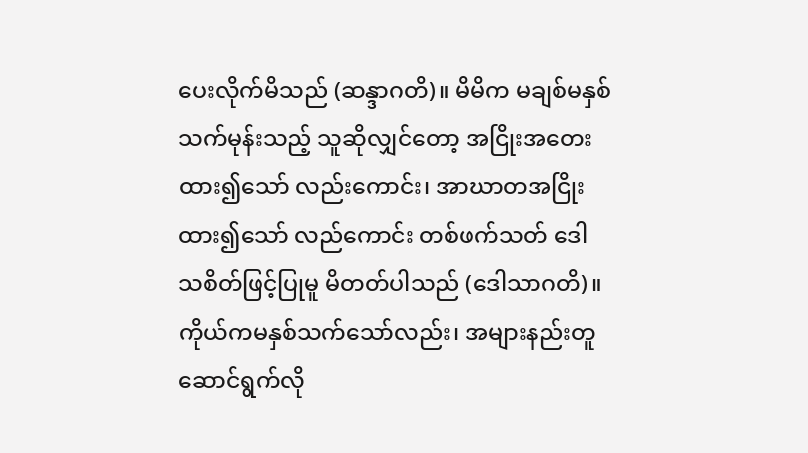ပေးလိုက်မိသည် (ဆန္ဒာဂတိ)။ မိမိက မချစ်မနှစ်သက်မုန်းသည့် သူဆိုလျှင်တော့ အငြိုးအတေးထား၍သော် လည်းကောင်း၊ အာဃာတအငြိုးထား၍သော် လည်ကောင်း တစ်ဖက်သတ် ဒေါသစိတ်ဖြင့်ပြုမူ မိတတ်ပါသည် (ဒေါသာဂတိ)။ ကိုယ်ကမနှစ်သက်သော်လည်း၊ အများနည်းတူ ဆောင်ရွက်လို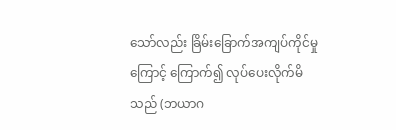သော်လည်း ခြိမ်းခြောက်အကျပ်ကိုင်မှုကြောင့် ကြောက်၍ လုပ်ပေးလိုက်မိသည် (ဘယာဂ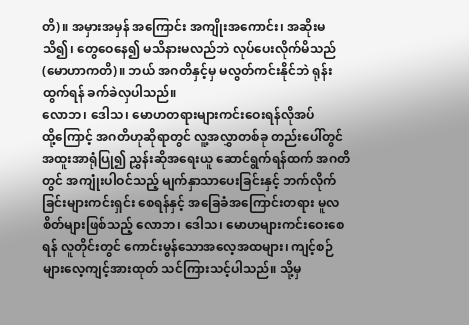တိ)။ အမှားအမှန် အကြောင်း အကျိုးအကောင်း၊ အဆိုးမသိ၍၊ တွေဝေနေ၍ မသိနားမလည်ဘဲ လုပ်ပေးလိုက်မိသည် (မောဟာကတိ)။ ဘယ် အဂတိနှင့်မှ မလွတ်ကင်းနိုင်ဘဲ ရုန်းထွက်ရန် ခက်ခဲလှပါသည်။
လောဘ၊ ဒေါသ၊ မောဟတရားများကင်းဝေးရန်လိုအပ်
ထို့ကြောင့် အဂတိဟုဆိုရာတွင် လူ့အလွှာတစ်ခု တည်းပေါ်တွင် အထူးအာရုံပြု၍ ညွှန်းဆိုအရေးယူ ဆောင်ရွက်ရန်ထက် အဂတိတွင် အကျုံးပါဝင်သည့် မျက်နှာသာပေးခြင်းနှင့် ဘက်လိုက်ခြင်းများကင်းရှင်း စေရန်နှင့် အခြေခံအကြောင်းတရား မူလစိတ်များဖြစ်သည့် လောဘ၊ ဒေါသ၊ မောဟများကင်းဝေးစေရန် လူတိုင်းတွင် ကောင်းမွန်သောအလေ့အထများ၊ ကျင့်စဉ် များလေ့ကျင့်အားထုတ် သင်ကြားသင့်ပါသည်။ သို့မှ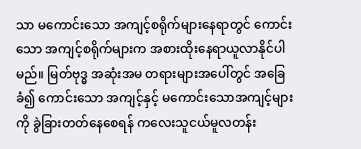သာ မကောင်းသော အကျင့်စရိုက်များနေရာတွင် ကောင်းသော အကျင့်စရိုက်များက အစားထိုးနေရာယူလာနိုင်ပါမည်။ မြတ်ဗုဒ္ဓ အဆုံးအမ တရားများအပေါ်တွင် အခြေခံ၍ ကောင်းသော အကျင့်နှင့် မကောင်းသောအကျင့်များကို ခွဲခြားတတ်နေစေရန် ကလေးသူငယ်မူလတန်း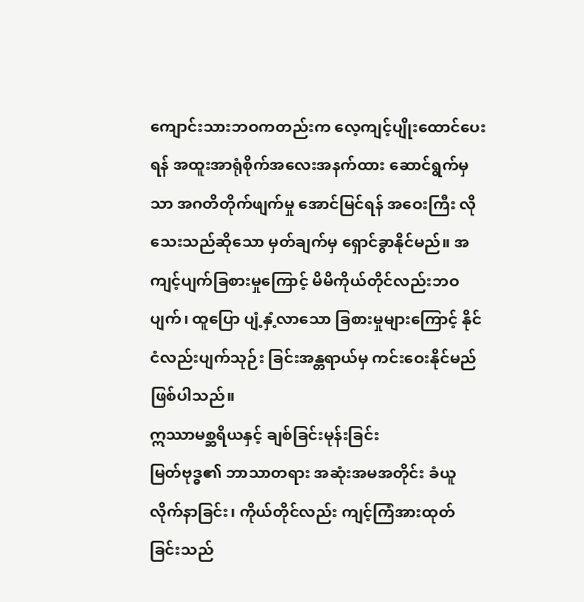ကျောင်းသားဘဝကတည်းက လေ့ကျင့်ပျိုးထောင်ပေးရန် အထူးအာရုံစိုက်အလေးအနက်ထား ဆောင်ရွက်မှသာ အဂတိတိုက်ဖျက်မှု အောင်မြင်ရန် အဝေးကြီး လိုသေးသည်ဆိုသော မှတ်ချက်မှ ရှောင်ခွာနိုင်မည်။ အကျင့်ပျက်ခြစားမှုကြောင့် မိမိကိုယ်တိုင်လည်းဘဝပျက်၊ ထူပြော ပျံ့နှံ့လာသော ခြစားမှုများကြောင့် နိုင်ငံလည်းပျက်သုဉ်း ခြင်းအန္တရာယ်မှ ကင်းဝေးနိုင်မည် ဖြစ်ပါသည်။
ဣဿာမစ္ဆရိယနှင့် ချစ်ခြင်းမုန်းခြင်း
မြတ်ဗုဒ္ဓ၏ ဘာသာတရား အဆုံးအမအတိုင်း ခံယူလိုက်နာခြင်း၊ ကိုယ်တိုင်လည်း ကျင့်ကြံအားထုတ်ခြင်းသည်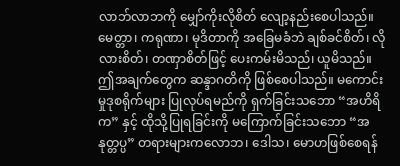လာဘ်လာဘကို မျှော်ကိုးလိုစိတ် လျော့နည်းစေပါသည်။ မေတ္တာ၊ ကရုဏာ၊ မုဒိတာကို အခြေမခံဘဲ ချစ်ခင်စိတ်၊ လိုလားစိတ်၊ တဏှာစိတ်ဖြင့် ပေးကမ်းမိသည်၊ ယူမိသည်။ ဤအချက်တွေက ဆန္ဒာဂတိကို ဖြစ်စေပါသည်။ မကောင်းမှုဒုစရိုက်များ ပြုလုပ်ရမည်ကို ရှက်ခြင်းသဘော “အဟိရိက” နှင့် ထိုသို့ပြုရခြင်းကို မကြောက်ခြင်းသဘော “အနုတ္တပ္ပ” တရားများကလောဘ၊ ဒေါသ၊ မောဟဖြစ်စေရန်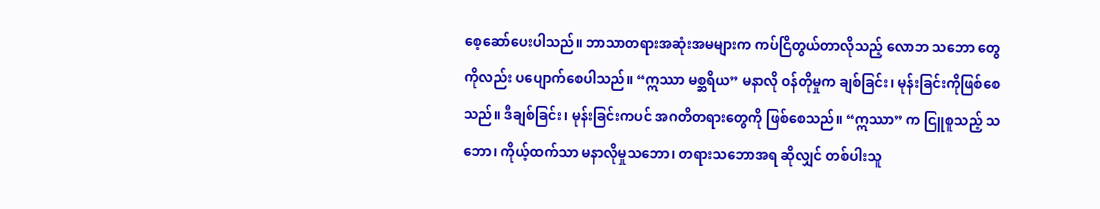စေ့ဆော်ပေးပါသည်။ ဘာသာတရားအဆုံးအမများက ကပ်ငြိတွယ်တာလိုသည့် လောဘ သဘော တွေကိုလည်း ပပျောက်စေပါသည်။ “ဣဿာ မစ္ဆရိယ” မနာလို ဝန်တိုမှုက ချစ်ခြင်း၊ မုန်းခြင်းကိုဖြစ်စေသည်။ ဒီချစ်ခြင်း၊ မုန်းခြင်းကပင် အဂတိတရားတွေကို ဖြစ်စေသည်။ “ဣဿာ” က ငြူစူသည့် သဘော၊ ကိုယ့်ထက်သာ မနာလိုမှုသဘော၊ တရားသဘောအရ ဆိုလျှင် တစ်ပါးသူ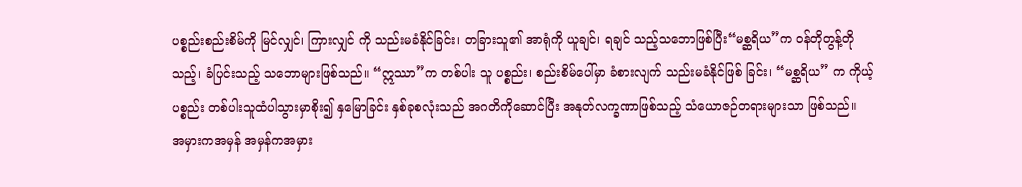ပစ္စည်းစည်းစိမ်ကို မြင်လျှင်၊ ကြားလျှင် ကို သည်းမခံနိုင်ခြင်း၊ တခြားသူ၏ အာရုံကို ယူချင်၊ ရချင် သည့်သဘောဖြစ်ပြီး“မစ္ဆရိယ”က ဝန်တိုတွန့်တိုသည့်၊ ခံပြင်းသည့် သဘောများဖြစ်သည်။ “ဣဿာ”က တစ်ပါး သူ ပစ္စည်း၊ စည်းစိမ်ပေါ်မှာ ခံစားလျက် သည်းမခံနိုင်ဖြစ် ခြင်း၊ “မစ္ဆရိယ” က ကိုယ့်ပစ္စည်း တစ်ပါးသူထံပါသွားမှာစိုး၍ နှမြောခြင်း နှစ်ခုစလုံးသည် အဂတိကိုဆောင်ပြီး အနုတ်လက္ခဏာဖြစ်သည့် သံယောဇဉ်တရားများသာ ဖြစ်သည်။
အမှားကအမှန် အမှန်ကအမှား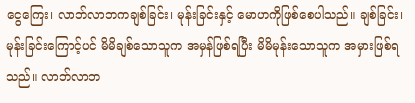ငွေကြေး၊ လာဘ်လာဘကချစ်ခြင်း၊ မုန်းခြင်းနှင့် မောဟကိုဖြစ်စေပါသည်။ ချစ်ခြင်း၊ မုန်းခြင်းကြောင့်ပင် မိမိချစ်သောသူက အမှန်ဖြစ်ရပြီး မိမိမုန်းသောသူက အမှားဖြစ်ရသည်။ လာဘ်လာဘ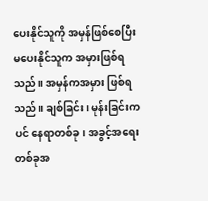ပေးနိုင်သူကို အမှန်ဖြစ်စေပြီး မပေးနိုင်သူက အမှားဖြစ်ရ သည်။ အမှန်ကအမှား ဖြစ်ရသည်။ ချစ်ခြင်း၊ မုန်းခြင်းကပင် နေရာတစ်ခု၊ အခွင့်အရေးတစ်ခုအ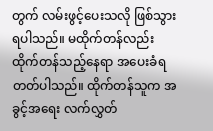တွက် လမ်းဖွင့်ပေးသလို ဖြစ်သွားရပါသည်။ မထိုက်တန်လည်း ထိုက်တန်သည့်နေရာ အပေးခံရတတ်ပါသည်။ ထိုက်တန်သူက အခွင့်အရေး လက်လွှတ်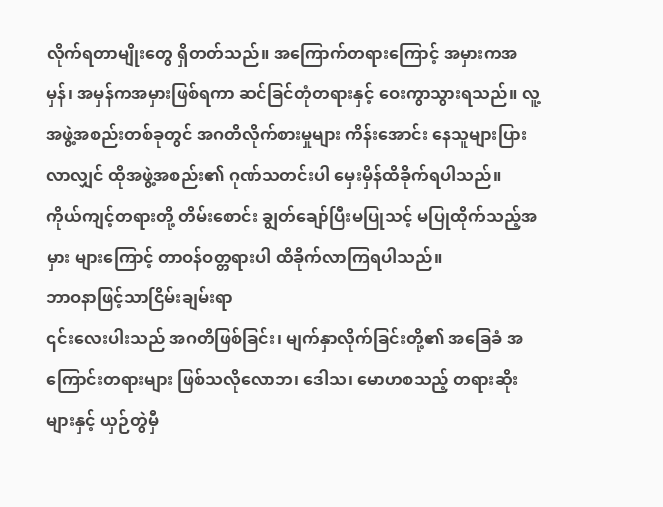လိုက်ရတာမျိုးတွေ ရှိတတ်သည်။ အကြောက်တရားကြောင့် အမှားကအမှန်၊ အမှန်ကအမှားဖြစ်ရကာ ဆင်ခြင်တုံတရားနှင့် ဝေးကွာသွားရသည်။ လူ့အဖွဲ့အစည်းတစ်ခုတွင် အဂတိလိုက်စားမှုများ ကိန်းအောင်း နေသူများပြားလာလျှင် ထိုအဖွဲ့အစည်း၏ ဂုဏ်သတင်းပါ မှေးမှိန်ထိခိုက်ရပါသည်။ ကိုယ်ကျင့်တရားတို့ တိမ်းစောင်း ချွတ်ချော်ပြီးမပြုသင့် မပြုထိုက်သည့်အမှား များကြောင့် တာဝန်ဝတ္တရားပါ ထိခိုက်လာကြရပါသည်။
ဘာဝနာဖြင့်သာငြိမ်းချမ်းရာ
၎င်းလေးပါးသည် အဂတိဖြစ်ခြင်း၊ မျက်နှာလိုက်ခြင်းတို့၏ အခြေခံ အကြောင်းတရားများ ဖြစ်သလိုလောဘ၊ ဒေါသ၊ မောဟစသည့် တရားဆိုးများနှင့် ယှဉ်တွဲမှီ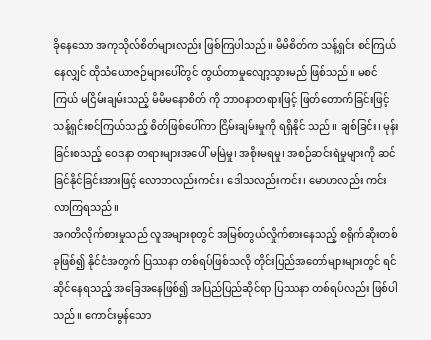ခိုနေသော အကုသိုလ်စိတ်များလည်း ဖြစ်ကြပါသည်။ မိမိစိတ်က သန့်ရှင်း စင်ကြယ်နေလျှင် ထိုသံယောဇဉ်များပေါ်တွင် တွယ်တာမှုလျော့သွားမည် ဖြစ်သည်။ မစင်ကြယ် မငြိမ်းချမ်းသည့် မိမိမနောစိတ် ကို ဘာဝနာတရားဖြင့် ဖြတ်တောက်ခြင်းဖြင့် သန့်ရှင်းစင်ကြယ်သည့် စိတ်ဖြစ်ပေါ်ကာ ငြိမ်းချမ်းမှုကို ရရှိနိုင် သည်။ ချစ်ခြင်း၊ မုန်းခြင်းစသည့် ဝေဒနာ တရားများအပေါ် မမြဲမှု၊ အစိုးမရမှု၊ အစဉ်ဆင်းရဲမှုများကို ဆင်ခြင်နိုင်ခြင်းအားဖြင့် လောဘလည်းကင်း၊ ဒေါသလည်းကင်း၊ မောဟလည်း ကင်းလာကြရသည်။
အဂတိလိုက်စားမှုသည် လူအများစုတွင် အမြစ်တွယ်လှိုက်စားနေသည့် စရိုက်ဆိုးတစ်ခုဖြစ်၍ နိုင်ငံအတွက် ပြဿနာ တစ်ရပ်ဖြစ်သလို တိုင်းပြည်အတော်များများတွင် ရင်ဆိုင်နေရသည့် အခြေအနေဖြစ်၍ အပြည်ပြည်ဆိုင်ရာ ပြဿနာ တစ်ရပ်လည်း ဖြစ်ပါသည်။ ကောင်းမွန်သော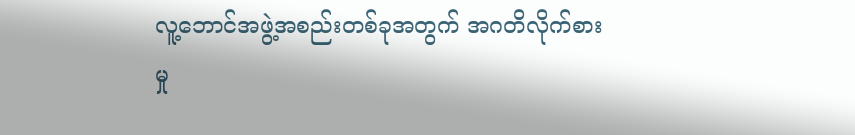လူ့ဘောင်အဖွဲ့အစည်းတစ်ခုအတွက် အဂတိလိုက်စားမှု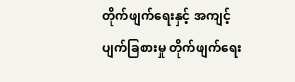တိုက်ဖျက်ရေးနှင့် အကျင့်ပျက်ခြစားမှု တိုက်ဖျက်ရေး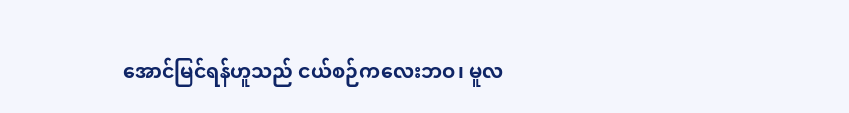အောင်မြင်ရန်ဟူသည် ငယ်စဉ်ကလေးဘဝ၊ မူလ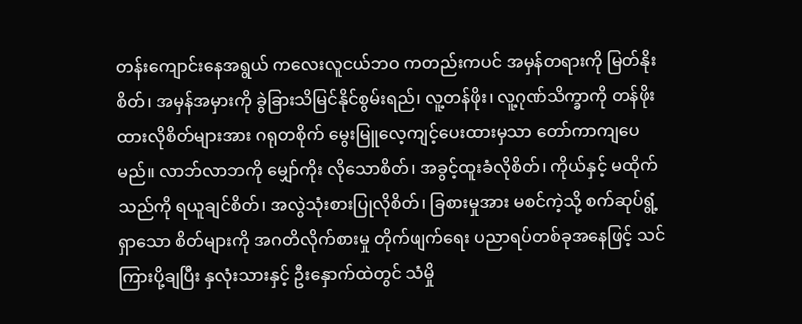တန်းကျောင်းနေအရွယ် ကလေးလူငယ်ဘဝ ကတည်းကပင် အမှန်တရားကို မြတ်နိုးစိတ်၊ အမှန်အမှားကို ခွဲခြားသိမြင်နိုင်စွမ်းရည်၊ လူ့တန်ဖိုး၊ လူ့ဂုဏ်သိက္ခာကို တန်ဖိုးထားလိုစိတ်များအား ဂရုတစိုက် မွေးမြူလေ့ကျင့်ပေးထားမှသာ တော်ကာကျပေမည်။ လာဘ်လာဘကို မျှော်ကိုး လိုသောစိတ်၊ အခွင့်ထူးခံလိုစိတ်၊ ကိုယ်နှင့် မထိုက်သည်ကို ရယူချင်စိတ်၊ အလွဲသုံးစားပြုလိုစိတ်၊ ခြစားမှုအား မစင်ကဲ့သို့ စက်ဆုပ်ရွံ့ရှာသော စိတ်များကို အဂတိလိုက်စားမှု တိုက်ဖျက်ရေး ပညာရပ်တစ်ခုအနေဖြင့် သင်ကြားပို့ချပြီး နှလုံးသားနှင့် ဦးနှောက်ထဲတွင် သံမှို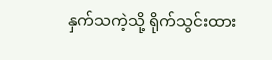နှက်သကဲ့သို့ ရိုက်သွင်းထား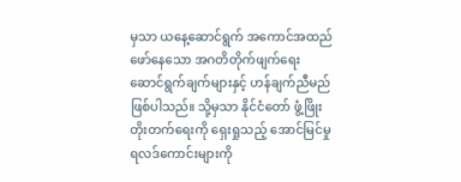မှသာ ယနေ့ဆောင်ရွက် အကောင်အထည်ဖော်နေသော အဂတိတိုက်ဖျက်ရေး ဆောင်ရွက်ချက်များနှင့် ဟန်ချက်ညီမည် ဖြစ်ပါသည်။ သို့မှသာ နိုင်ငံတော် ဖွံ့ဖြိုးတိုးတက်ရေးကို ရှေးရှုသည့် အောင်မြင်မှု ရလဒ်ကောင်းများကို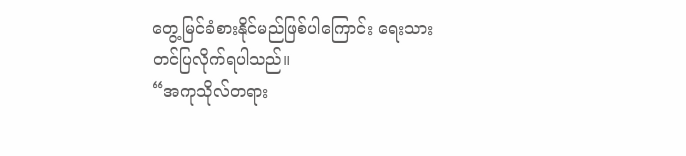တွေ့မြင်ခံစားနိုင်မည်ဖြစ်ပါကြောင်း ရေးသားတင်ပြလိုက်ရပါသည်။
“အကုသိုလ်တရား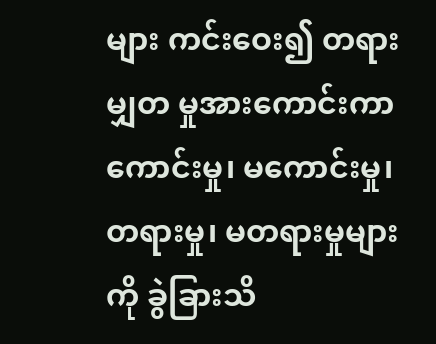များ ကင်းဝေး၍ တရားမျှတ မှုအားကောင်းကာ ကောင်းမှု၊ မကောင်းမှု၊ တရားမှု၊ မတရားမှုများကို ခွဲခြားသိ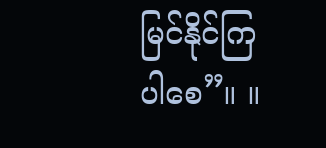မြင်နိုင်ကြပါစေ”။ ။